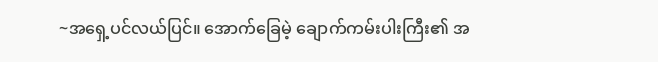~အရှေ့ပင်လယ်ပြင်။ အောက်ခြေမဲ့ ချောက်ကမ်းပါးကြီး၏ အ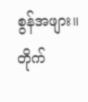စွန်အဖျား။
တိုက်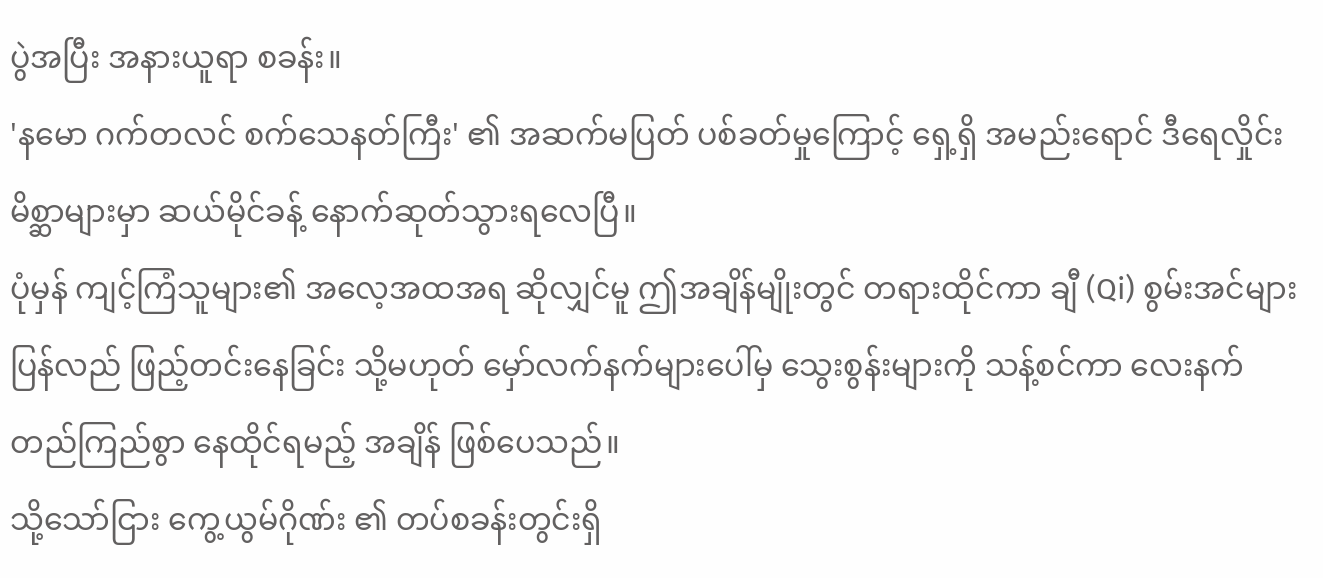ပွဲအပြီး အနားယူရာ စခန်း။
'နမော ဂက်တလင် စက်သေနတ်ကြီး' ၏ အဆက်မပြတ် ပစ်ခတ်မှုကြောင့် ရှေ့ရှိ အမည်းရောင် ဒီရေလှိုင်း မိစ္ဆာများမှာ ဆယ်မိုင်ခန့် နောက်ဆုတ်သွားရလေပြီ။
ပုံမှန် ကျင့်ကြံသူများ၏ အလေ့အထအရ ဆိုလျှင်မူ ဤအချိန်မျိုးတွင် တရားထိုင်ကာ ချီ (Qi) စွမ်းအင်များ ပြန်လည် ဖြည့်တင်းနေခြင်း သို့မဟုတ် မှော်လက်နက်များပေါ်မှ သွေးစွန်းများကို သန့်စင်ကာ လေးနက်တည်ကြည်စွာ နေထိုင်ရမည့် အချိန် ဖြစ်ပေသည်။
သို့သော်ငြား ကွေ့ယွမ်ဂိုဏ်း ၏ တပ်စခန်းတွင်းရှိ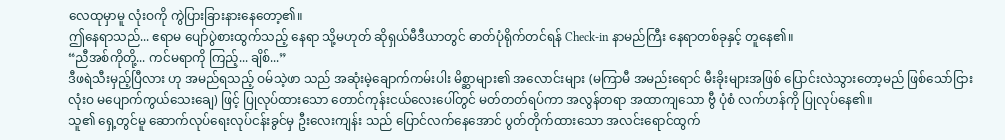လေထုမှာမူ လုံးဝကို ကွဲပြားခြားနားနေတော့၏။
ဤနေရာသည်... ဧရာမ ပျော်ပွဲစားထွက်သည့် နေရာ သို့မဟုတ် ဆိုရှယ်မီဒီယာတွင် ဓာတ်ပုံရိုက်တင်ရန် Check-in နာမည်ကြီး နေရာတစ်ခုနှင့် တူနေ၏။
“ညီအစ်ကိုတို့... ကင်မရာကို ကြည့်... ချိစ်...”
ဒီဖရဲသီးမှည့်ပြီလား ဟု အမည်ရသည့် ဝမ်သဲ့ဖာ သည် အဆုံးမဲ့ချောက်ကမ်းပါး မိစ္ဆာများ၏ အလောင်းများ (မကြာမီ အမည်းရောင် မီးခိုးများအဖြစ် ပြောင်းလဲသွားတော့မည် ဖြစ်သော်ငြား လုံးဝ မပျောက်ကွယ်သေးချေ) ဖြင့် ပြုလုပ်ထားသော တောင်ကုန်းငယ်လေးပေါ်တွင် မတ်တတ်ရပ်ကာ အလွန်တရာ အထာကျသော ဗွီ ပုံစံ လက်ဟန်ကို ပြုလုပ်နေ၏။
သူ၏ ရှေ့တွင်မူ ဆောက်လုပ်ရေးလုပ်ငန်းခွင်မှ ဦးလေးကျန်း သည် ပြောင်လက်နေအောင် ပွတ်တိုက်ထားသော အလင်းရောင်ထွက်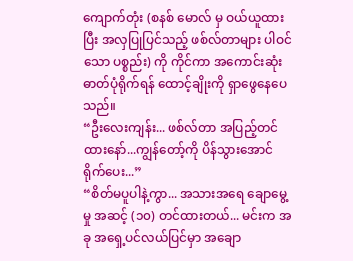ကျောက်တုံး (စနစ် မောလ် မှ ဝယ်ယူထားပြီး အလှပြုပြင်သည့် ဖစ်လ်တာများ ပါဝင်သော ပစ္စည်း) ကို ကိုင်ကာ အကောင်းဆုံး ဓာတ်ပုံရိုက်ရန် ထောင့်ချိုးကို ရှာဖွေနေပေသည်။
“ဦးလေးကျန်း... ဖစ်လ်တာ အပြည့်တင်ထားနော်...ကျွန်တော့်ကို ပိန်သွားအောင် ရိုက်ပေး...”
“စိတ်မပူပါနဲ့ကွာ... အသားအရေ ချောမွေ့မှု အဆင့် (၁၀) တင်ထားတယ်... မင်းက အခု အရှေ့ပင်လယ်ပြင်မှာ အချော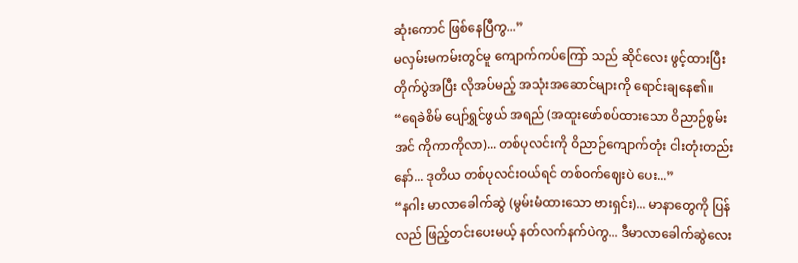ဆုံးကောင် ဖြစ်နေပြီကွ...”
မလှမ်းမကမ်းတွင်မူ ကျောက်ကပ်ကြော် သည် ဆိုင်လေး ဖွင့်ထားပြီး တိုက်ပွဲအပြီး လိုအပ်မည့် အသုံးအဆောင်များကို ရောင်းချနေ၏။
“ရေခဲစိမ် ပျော်ရွှင်ဖွယ် အရည် (အထူးဖော်စပ်ထားသော ဝိညာဉ်စွမ်းအင် ကိုကာကိုလာ)... တစ်ပုလင်းကို ဝိညာဉ်ကျောက်တုံး ငါးတုံးတည်းနော်... ဒုတိယ တစ်ပုလင်းဝယ်ရင် တစ်ဝက်ဈေးပဲ ပေး...”
“နဂါး မာလာခေါက်ဆွဲ (မွမ်းမံထားသော ဗားရှင်း)... မာနာတွေကို ပြန်လည် ဖြည့်တင်းပေးမယ့် နတ်လက်နက်ပဲကွ... ဒီမာလာခေါက်ဆွဲလေး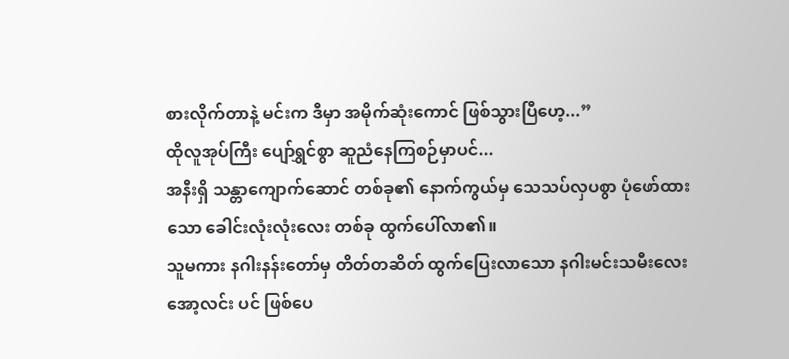စားလိုက်တာနဲ့ မင်းက ဒီမှာ အမိုက်ဆုံးကောင် ဖြစ်သွားပြီဟေ့...”
ထိုလူအုပ်ကြီး ပျော်ရွှင်စွာ ဆူညံနေကြစဉ်မှာပင်...
အနီးရှိ သန္တာကျောက်ဆောင် တစ်ခု၏ နောက်ကွယ်မှ သေသပ်လှပစွာ ပုံဖော်ထားသော ခေါင်းလုံးလုံးလေး တစ်ခု ထွက်ပေါ်လာ၏။
သူမကား နဂါးနန်းတော်မှ တိတ်တဆိတ် ထွက်ပြေးလာသော နဂါးမင်းသမီးလေး အော့လင်း ပင် ဖြစ်ပေ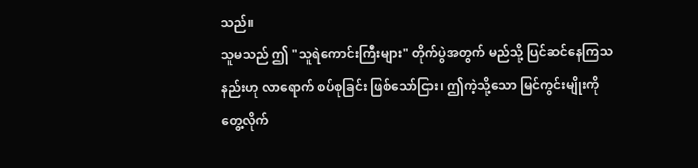သည်။
သူမသည် ဤ "သူရဲကောင်းကြီးများ" တိုက်ပွဲအတွက် မည်သို့ ပြင်ဆင်နေကြသနည်းဟု လာရောက် စပ်စုခြင်း ဖြစ်သော်ငြား၊ ဤကဲ့သို့သော မြင်ကွင်းမျိုးကို တွေ့လိုက်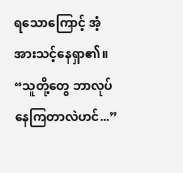ရသောကြောင့် အံ့အားသင့်နေရှာ၏။
“သူတို့တွေ ဘာလုပ်နေကြတာလဲဟင်...”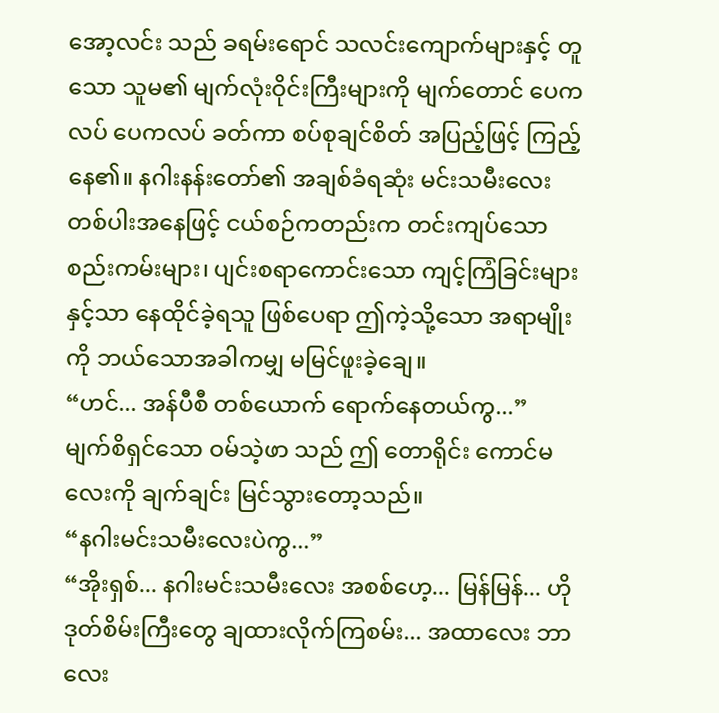အော့လင်း သည် ခရမ်းရောင် သလင်းကျောက်များနှင့် တူသော သူမ၏ မျက်လုံးဝိုင်းကြီးများကို မျက်တောင် ပေကလပ် ပေကလပ် ခတ်ကာ စပ်စုချင်စိတ် အပြည့်ဖြင့် ကြည့်နေ၏။ နဂါးနန်းတော်၏ အချစ်ခံရဆုံး မင်းသမီးလေး တစ်ပါးအနေဖြင့် ငယ်စဉ်ကတည်းက တင်းကျပ်သော စည်းကမ်းများ၊ ပျင်းစရာကောင်းသော ကျင့်ကြံခြင်းများနှင့်သာ နေထိုင်ခဲ့ရသူ ဖြစ်ပေရာ ဤကဲ့သို့သော အရာမျိုးကို ဘယ်သောအခါကမျှ မမြင်ဖူးခဲ့ချေ။
“ဟင်... အန်ပီစီ တစ်ယောက် ရောက်နေတယ်ကွ...”
မျက်စိရှင်သော ဝမ်သဲ့ဖာ သည် ဤ တောရိုင်း ကောင်မလေးကို ချက်ချင်း မြင်သွားတော့သည်။
“နဂါးမင်းသမီးလေးပဲကွ...”
“အိုးရှစ်... နဂါးမင်းသမီးလေး အစစ်ဟေ့... မြန်မြန်... ဟို ဒုတ်စိမ်းကြီးတွေ ချထားလိုက်ကြစမ်း... အထာလေး ဘာလေး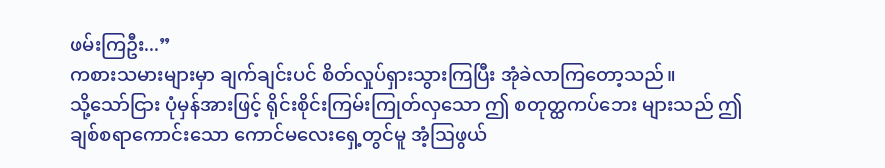ဖမ်းကြဦး...”
ကစားသမားများမှာ ချက်ချင်းပင် စိတ်လှုပ်ရှားသွားကြပြီး အုံခဲလာကြတော့သည်။
သို့သော်ငြား ပုံမှန်အားဖြင့် ရိုင်းစိုင်းကြမ်းကြုတ်လှသော ဤ စတုတ္ထကပ်ဘေး များသည် ဤချစ်စရာကောင်းသော ကောင်မလေးရှေ့တွင်မူ အံ့ဩဖွယ်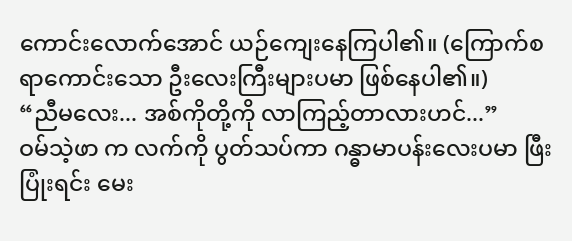ကောင်းလောက်အောင် ယဉ်ကျေးနေကြပါ၏။ (ကြောက်စရာကောင်းသော ဦးလေးကြီးများပမာ ဖြစ်နေပါ၏။)
“ညီမလေး... အစ်ကိုတို့ကို လာကြည့်တာလားဟင်...”
ဝမ်သဲ့ဖာ က လက်ကို ပွတ်သပ်ကာ ဂန္ဓာမာပန်းလေးပမာ ဖြီးပြုံးရင်း မေး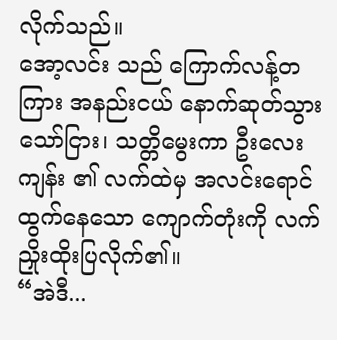လိုက်သည်။
အော့လင်း သည် ကြောက်လန့်တကြား အနည်းငယ် နောက်ဆုတ်သွားသော်ငြား၊ သတ္တိမွေးကာ ဦးလေးကျန်း ၏ လက်ထဲမှ အလင်းရောင်ထွက်နေသော ကျောက်တုံးကို လက်ညှိုးထိုးပြလိုက်၏။
“အဲဒီ...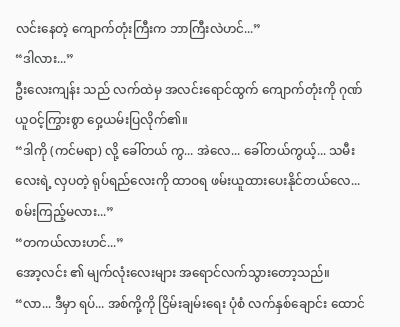လင်းနေတဲ့ ကျောက်တုံးကြီးက ဘာကြီးလဲဟင်...”
“ဒါလား...”
ဦးလေးကျန်း သည် လက်ထဲမှ အလင်းရောင်ထွက် ကျောက်တုံးကို ဂုဏ်ယူဝင့်ကြွားစွာ ဝှေ့ယမ်းပြလိုက်၏။
“ဒါကို (ကင်မရာ) လို့ ခေါ်တယ် ကွ... အဲလေ... ခေါ်တယ်ကွယ့်... သမီးလေးရဲ့ လှပတဲ့ ရုပ်ရည်လေးကို ထာဝရ ဖမ်းယူထားပေးနိုင်တယ်လေ... စမ်းကြည့်မလား...”
“တကယ်လားဟင်...”
အော့လင်း ၏ မျက်လုံးလေးများ အရောင်လက်သွားတော့သည်။
“လာ... ဒီမှာ ရပ်... အစ်ကို့ကို ငြိမ်းချမ်းရေး ပုံစံ လက်နှစ်ချောင်း ထောင်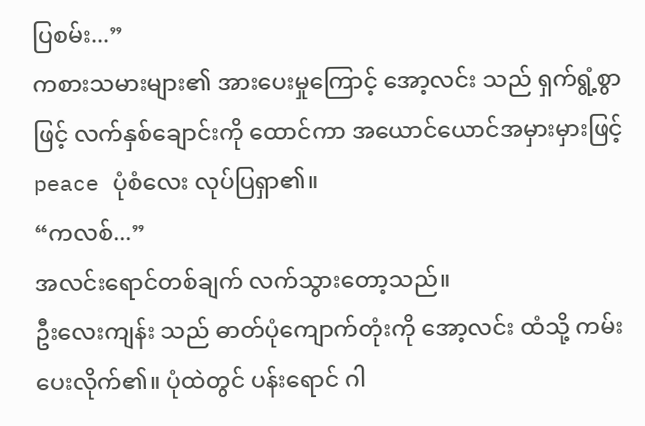ပြစမ်း...”
ကစားသမားများ၏ အားပေးမှုကြောင့် အော့လင်း သည် ရှက်ရွံ့စွာဖြင့် လက်နှစ်ချောင်းကို ထောင်ကာ အယောင်ယောင်အမှားမှားဖြင့် peace ပုံစံလေး လုပ်ပြရှာ၏။
“ကလစ်...”
အလင်းရောင်တစ်ချက် လက်သွားတော့သည်။
ဦးလေးကျန်း သည် ဓာတ်ပုံကျောက်တုံးကို အော့လင်း ထံသို့ ကမ်းပေးလိုက်၏။ ပုံထဲတွင် ပန်းရောင် ဂါ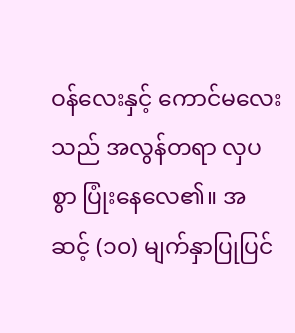ဝန်လေးနှင့် ကောင်မလေးသည် အလွန်တရာ လှပစွာ ပြုံးနေလေ၏။ အဆင့် (၁၀) မျက်နှာပြုပြင်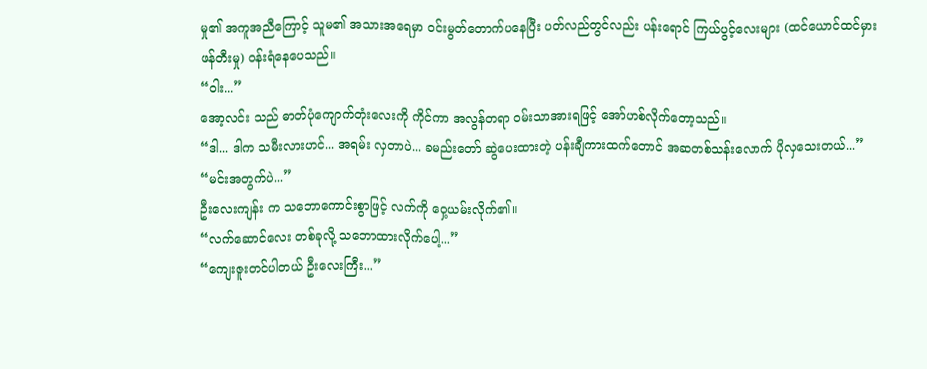မှု၏ အကူအညီကြောင့် သူမ၏ အသားအရေမှာ ဝင်းမွတ်တောက်ပနေပြီး ပတ်လည်တွင်လည်း ပန်းရောင် ကြယ်ပွင့်လေးများ (ထင်ယောင်ထင်မှား ဖန်တီးမှု) ဝန်းရံနေပေသည်။
“ဝါး...”
အော့လင်း သည် ဓာတ်ပုံကျောက်တုံးလေးကို ကိုင်ကာ အလွန်တရာ ဝမ်းသာအားရဖြင့် အော်ဟစ်လိုက်တော့သည်။
“ဒါ... ဒါက သမီးလားဟင်... အရမ်း လှတာပဲ... ခမည်းတော် ဆွဲပေးထားတဲ့ ပန်းချီကားထက်တောင် အဆတစ်သန်းလောက် ပိုလှသေးတယ်...”
“မင်းအတွက်ပဲ...”
ဦးလေးကျန်း က သဘောကောင်းစွာဖြင့် လက်ကို ဝှေ့ယမ်းလိုက်၏။
“လက်ဆောင်လေး တစ်ခုလို့ သဘောထားလိုက်ပေါ့...”
“ကျေးဇူးတင်ပါတယ် ဦးလေးကြီး...”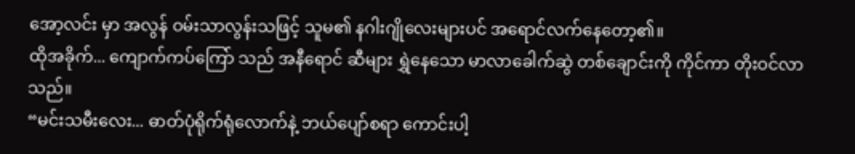အော့လင်း မှာ အလွန် ဝမ်းသာလွန်းသဖြင့် သူမ၏ နဂါးဂျိုလေးများပင် အရောင်လက်နေတော့၏။
ထိုအခိုက်... ကျောက်ကပ်ကြော် သည် အနီရောင် ဆီများ ရွှဲနေသော မာလာခေါက်ဆွဲ တစ်ချောင်းကို ကိုင်ကာ တိုးဝင်လာသည်။
“မင်းသမီးလေး... ဓာတ်ပုံရိုက်ရုံလောက်နဲ့ ဘယ်ပျော်စရာ ကောင်းပါ့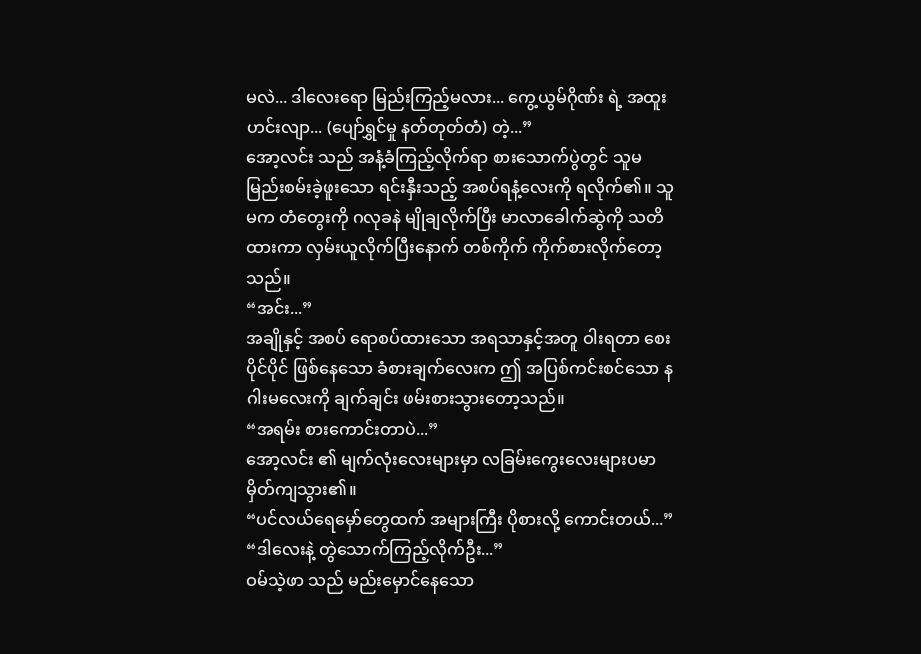မလဲ... ဒါလေးရော မြည်းကြည့်မလား... ကွေ့ယွမ်ဂိုဏ်း ရဲ့ အထူးဟင်းလျာ... (ပျော်ရွှင်မှု နတ်တုတ်တံ) တဲ့...”
အော့လင်း သည် အနံ့ခံကြည့်လိုက်ရာ စားသောက်ပွဲတွင် သူမ မြည်းစမ်းခဲ့ဖူးသော ရင်းနှီးသည့် အစပ်ရနံ့လေးကို ရလိုက်၏။ သူမက တံတွေးကို ဂလုခနဲ မျိုချလိုက်ပြီး မာလာခေါက်ဆွဲကို သတိထားကာ လှမ်းယူလိုက်ပြီးနောက် တစ်ကိုက် ကိုက်စားလိုက်တော့သည်။
“အင်း...”
အချိုနှင့် အစပ် ရောစပ်ထားသော အရသာနှင့်အတူ ဝါးရတာ စေးပိုင်ပိုင် ဖြစ်နေသော ခံစားချက်လေးက ဤ အပြစ်ကင်းစင်သော နဂါးမလေးကို ချက်ချင်း ဖမ်းစားသွားတော့သည်။
“အရမ်း စားကောင်းတာပဲ...”
အော့လင်း ၏ မျက်လုံးလေးများမှာ လခြမ်းကွေးလေးများပမာ မှိတ်ကျသွား၏။
“ပင်လယ်ရေမှော်တွေထက် အများကြီး ပိုစားလို့ ကောင်းတယ်...”
“ဒါလေးနဲ့ တွဲသောက်ကြည့်လိုက်ဦး...”
ဝမ်သဲ့ဖာ သည် မည်းမှောင်နေသော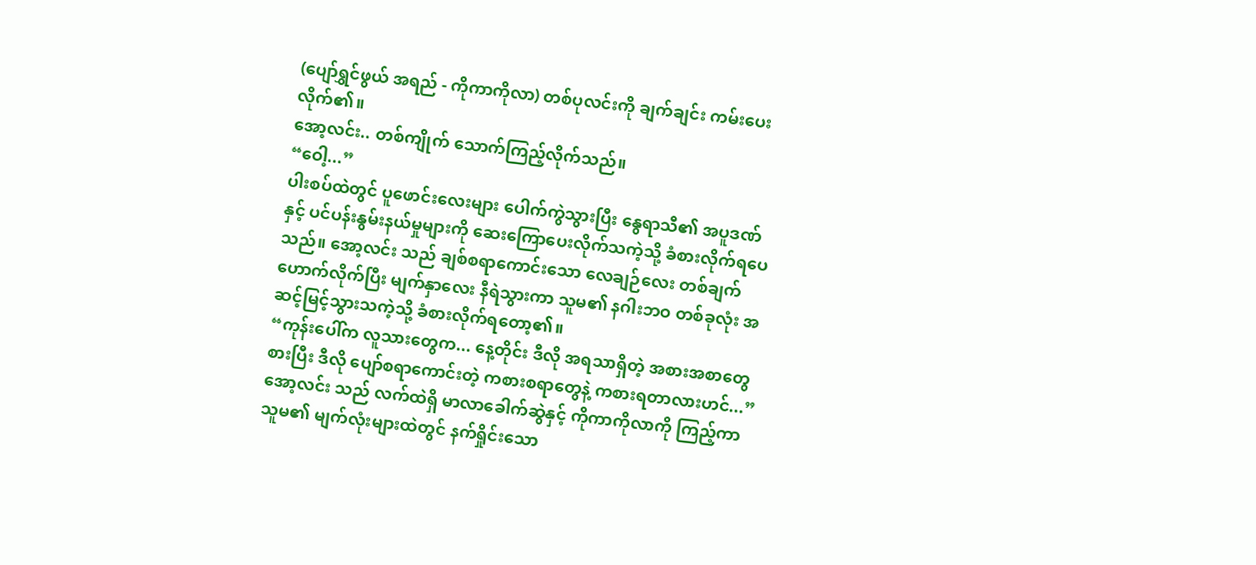(ပျော်ရွှင်ဖွယ် အရည် - ကိုကာကိုလာ) တစ်ပုလင်းကို ချက်ချင်း ကမ်းပေးလိုက်၏။
အော့လင်း.. တစ်ကျိုက် သောက်ကြည့်လိုက်သည်။
“ဝေါ့...”
ပါးစပ်ထဲတွင် ပူဖောင်းလေးများ ပေါက်ကွဲသွားပြီး နွေရာသီ၏ အပူဒဏ်နှင့် ပင်ပန်းနွမ်းနယ်မှုများကို ဆေးကြောပေးလိုက်သကဲ့သို့ ခံစားလိုက်ရပေသည်။ အော့လင်း သည် ချစ်စရာကောင်းသော လေချဉ်လေး တစ်ချက် ဟောက်လိုက်ပြီး မျက်နှာလေး နီရဲသွားကာ သူမ၏ နဂါးဘဝ တစ်ခုလုံး အဆင့်မြင့်သွားသကဲ့သို့ ခံစားလိုက်ရတော့၏။
“ကုန်းပေါ်က လူသားတွေက... နေ့တိုင်း ဒီလို အရသာရှိတဲ့ အစားအစာတွေ စားပြီး ဒီလို ပျော်စရာကောင်းတဲ့ ကစားစရာတွေနဲ့ ကစားရတာလားဟင်...”
အော့လင်း သည် လက်ထဲရှိ မာလာခေါက်ဆွဲနှင့် ကိုကာကိုလာကို ကြည့်ကာ သူမ၏ မျက်လုံးများထဲတွင် နက်ရှိုင်းသော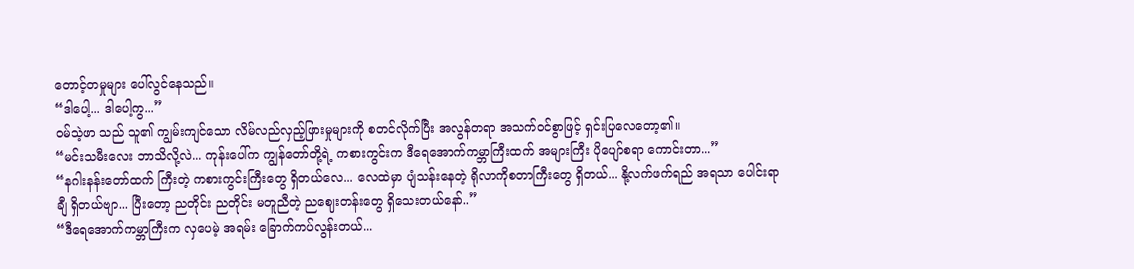တောင့်တမှုများ ပေါ်လွင်နေသည်။
“ဒါပေါ့... ဒါပေါ့ကွ...”
ဝမ်သဲ့ဖာ သည် သူ၏ ကျွမ်းကျင်သော လိမ်လည်လှည့်ဖြားမှုများကို စတင်လိုက်ပြီး အလွန်တရာ အသက်ဝင်စွာဖြင့် ရှင်းပြလေတော့၏။
“မင်းသမီးလေး ဘာသိလို့လဲ... ကုန်းပေါ်က ကျွန်တော်တို့ရဲ့ ကစားကွင်းက ဒီရေအောက်ကမ္ဘာကြီးထက် အများကြီး ပိုပျော်စရာ ကောင်းတာ...”
“နဂါးနန်းတော်ထက် ကြီးတဲ့ ကစားကွင်းကြီးတွေ ရှိတယ်လေ... လေထဲမှာ ပျံသန်းနေတဲ့ ရိုလာကိုစတာကြီးတွေ ရှိတယ်... နို့လက်ဖက်ရည် အရသာ ပေါင်းရာချီ ရှိတယ်ဗျာ... ပြီးတော့ ညတိုင်း ညတိုင်း မတူညီတဲ့ ညဈေးတန်းတွေ ရှိသေးတယ်နော်..”
“ဒီရေအောက်ကမ္ဘာကြီးက လှပေမဲ့ အရမ်း ခြောက်ကပ်လွန်းတယ်...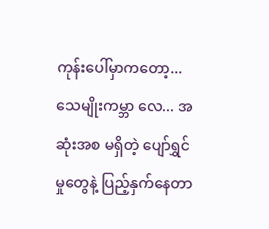ကုန်းပေါ်မှာကတော့... သေမျိုးကမ္ဘာ လေ... အဆုံးအစ မရှိတဲ့ ပျော်ရွှင်မှုတွေနဲ့ ပြည့်နှက်နေတာ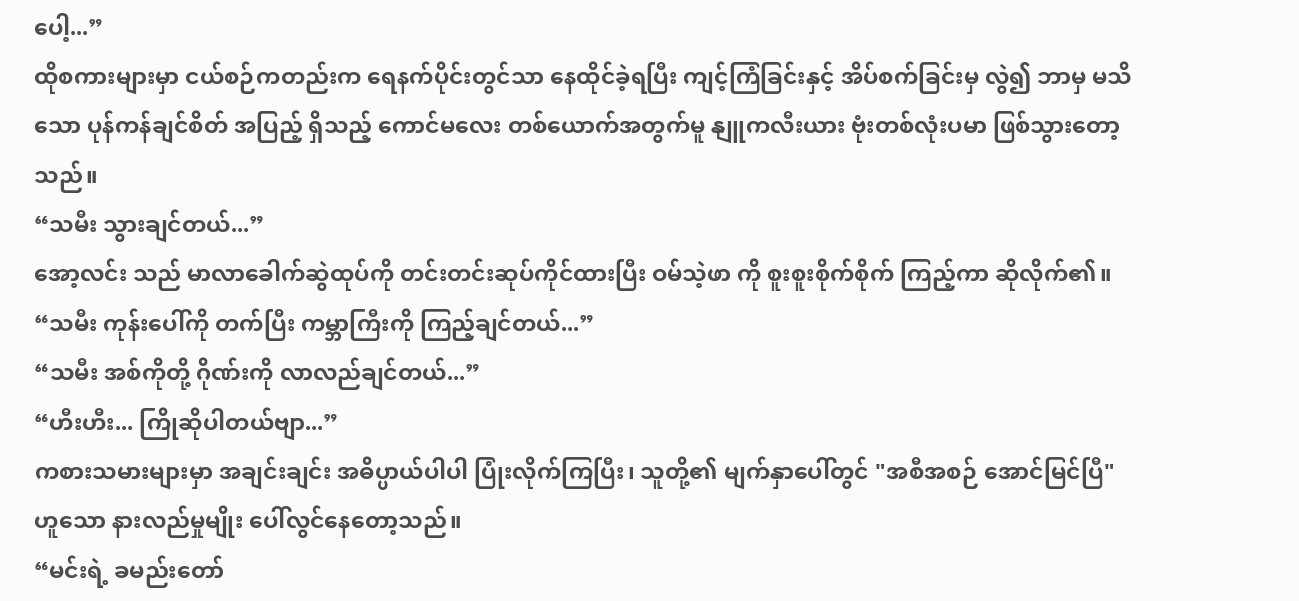ပေါ့...”
ထိုစကားများမှာ ငယ်စဉ်ကတည်းက ရေနက်ပိုင်းတွင်သာ နေထိုင်ခဲ့ရပြီး ကျင့်ကြံခြင်းနှင့် အိပ်စက်ခြင်းမှ လွဲ၍ ဘာမှ မသိသော ပုန်ကန်ချင်စိတ် အပြည့် ရှိသည့် ကောင်မလေး တစ်ယောက်အတွက်မူ နျူကလီးယား ဗုံးတစ်လုံးပမာ ဖြစ်သွားတော့သည်။
“သမီး သွားချင်တယ်...”
အော့လင်း သည် မာလာခေါက်ဆွဲထုပ်ကို တင်းတင်းဆုပ်ကိုင်ထားပြီး ဝမ်သဲ့ဖာ ကို စူးစူးစိုက်စိုက် ကြည့်ကာ ဆိုလိုက်၏။
“သမီး ကုန်းပေါ်ကို တက်ပြီး ကမ္ဘာကြီးကို ကြည့်ချင်တယ်...”
“သမီး အစ်ကိုတို့ ဂိုဏ်းကို လာလည်ချင်တယ်...”
“ဟီးဟီး... ကြိုဆိုပါတယ်ဗျာ...”
ကစားသမားများမှာ အချင်းချင်း အဓိပ္ပာယ်ပါပါ ပြုံးလိုက်ကြပြီး၊ သူတို့၏ မျက်နှာပေါ်တွင် "အစီအစဉ် အောင်မြင်ပြီ" ဟူသော နားလည်မှုမျိုး ပေါ်လွင်နေတော့သည်။
“မင်းရဲ့ ခမည်းတော်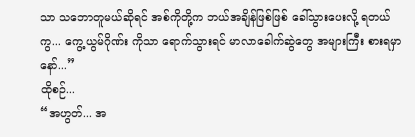သာ သဘောတူမယ်ဆိုရင် အစ်ကိုတို့က ဘယ်အချိန်ဖြစ်ဖြစ် ခေါ်သွားပေးလို့ ရတယ်ကွ... ကွေ့ယွမ်ဂိုဏ်း ကိုသာ ရောက်သွားရင် မာလာခေါက်ဆွဲတွေ အများကြီး စားရမှာနော်...”
ထိုစဉ်...
“အဟွတ်... အ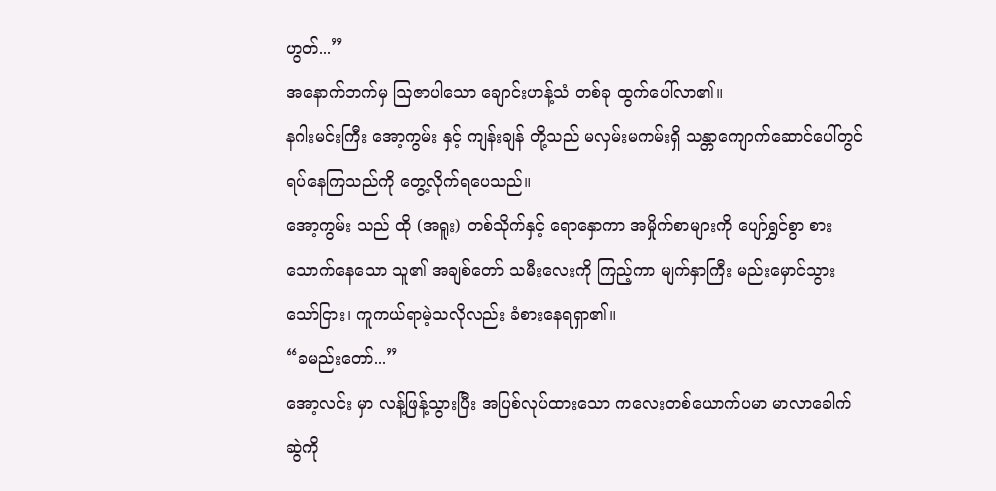ဟွတ်...”
အနောက်ဘက်မှ ဩဇာပါသော ချောင်းဟန့်သံ တစ်ခု ထွက်ပေါ်လာ၏။
နဂါးမင်းကြီး အော့ကွမ်း နှင့် ကျန်းချန် တို့သည် မလှမ်းမကမ်းရှိ သန္တာကျောက်ဆောင်ပေါ်တွင် ရပ်နေကြသည်ကို တွေ့လိုက်ရပေသည်။
အော့ကွမ်း သည် ထို (အရူး) တစ်သိုက်နှင့် ရောနှောကာ အမှိုက်စာများကို ပျော်ရွှင်စွာ စားသောက်နေသော သူ၏ အချစ်တော် သမီးလေးကို ကြည့်ကာ မျက်နှာကြီး မည်းမှောင်သွားသော်ငြား၊ ကူကယ်ရာမဲ့သလိုလည်း ခံစားနေရရှာ၏။
“ခမည်းတော်...”
အော့လင်း မှာ လန့်ဖြန့်သွားပြီး အပြစ်လုပ်ထားသော ကလေးတစ်ယောက်ပမာ မာလာခေါက်ဆွဲကို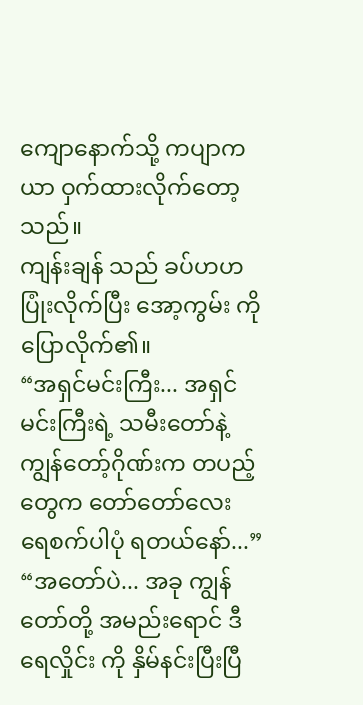ကျောနောက်သို့ ကပျာကယာ ဝှက်ထားလိုက်တော့သည်။
ကျန်းချန် သည် ခပ်ဟဟ ပြုံးလိုက်ပြီး အော့ကွမ်း ကို ပြောလိုက်၏။
“အရှင်မင်းကြီး... အရှင်မင်းကြီးရဲ့ သမီးတော်နဲ့ ကျွန်တော့်ဂိုဏ်းက တပည့်တွေက တော်တော်လေး ရေစက်ပါပုံ ရတယ်နော်...”
“အတော်ပဲ... အခု ကျွန်တော်တို့ အမည်းရောင် ဒီရေလှိုင်း ကို နှိမ်နင်းပြီးပြီ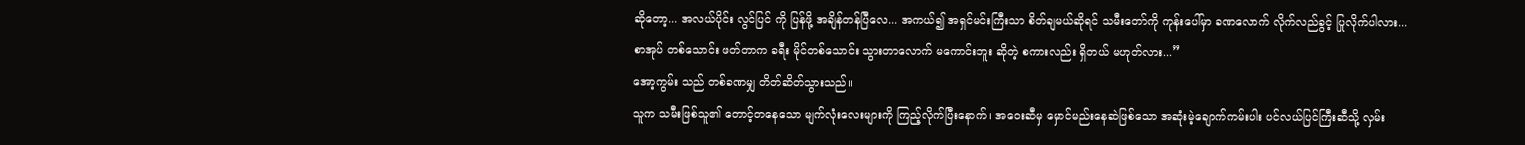ဆိုတော့... အလယ်ပိုင်း လွင်ပြင် ကို ပြန်ဖို့ အချိန်တန်ပြီလေ... အကယ်၍ အရှင်မင်းကြီးသာ စိတ်ချမယ်ဆိုရင် သမီးတော်ကို ကုန်းပေါ်မှာ ခဏလောက် လိုက်လည်ခွင့် ပြုလိုက်ပါလား... စာအုပ် တစ်သောင်း ဖတ်တာက ခရီး မိုင်တစ်သောင်း သွားတာလောက် မကောင်းဘူး ဆိုတဲ့ စကားလည်း ရှိတယ် မဟုတ်လား...”
အော့ကွမ်း သည် တစ်ခဏမျှ တိတ်ဆိတ်သွားသည်။
သူက သမီးဖြစ်သူ၏ တောင့်တနေသော မျက်လုံးလေးများကို ကြည့်လိုက်ပြီးနောက်၊ အဝေးဆီမှ မှောင်မည်းနေဆဲဖြစ်သော အဆုံးမဲ့ချောက်ကမ်းပါး ပင်လယ်ပြင်ကြီးဆီသို့ လှမ်း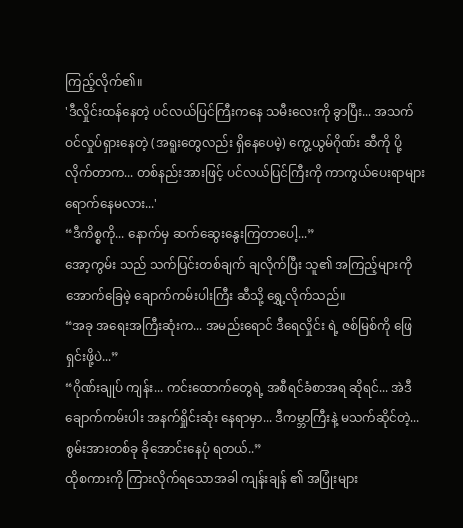ကြည့်လိုက်၏။
'ဒီလှိုင်းထန်နေတဲ့ ပင်လယ်ပြင်ကြီးကနေ သမီးလေးကို ခွာပြီး... အသက်ဝင်လှုပ်ရှားနေတဲ့ (အရူးတွေလည်း ရှိနေပေမဲ့) ကွေ့ယွမ်ဂိုဏ်း ဆီကို ပို့လိုက်တာက... တစ်နည်းအားဖြင့် ပင်လယ်ပြင်ကြီးကို ကာကွယ်ပေးရာများ ရောက်နေမလား...'
“ဒီကိစ္စကို... နောက်မှ ဆက်ဆွေးနွေးကြတာပေါ့...”
အော့ကွမ်း သည် သက်ပြင်းတစ်ချက် ချလိုက်ပြီး သူ၏ အကြည့်များကို အောက်ခြေမဲ့ ချောက်ကမ်းပါးကြီး ဆီသို့ ရွှေ့လိုက်သည်။
“အခု အရေးအကြီးဆုံးက... အမည်းရောင် ဒီရေလှိုင်း ရဲ့ ဇစ်မြစ်ကို ဖြေရှင်းဖို့ပဲ...”
“ဂိုဏ်းချုပ် ကျန်း... ကင်းထောက်တွေရဲ့ အစီရင်ခံစာအရ ဆိုရင်... အဲဒီ ချောက်ကမ်းပါး အနက်ရှိုင်းဆုံး နေရာမှာ... ဒီကမ္ဘာကြီးနဲ့ မသက်ဆိုင်တဲ့... စွမ်းအားတစ်ခု ခိုအောင်းနေပုံ ရတယ်..”
ထိုစကားကို ကြားလိုက်ရသောအခါ ကျန်းချန် ၏ အပြုံးများ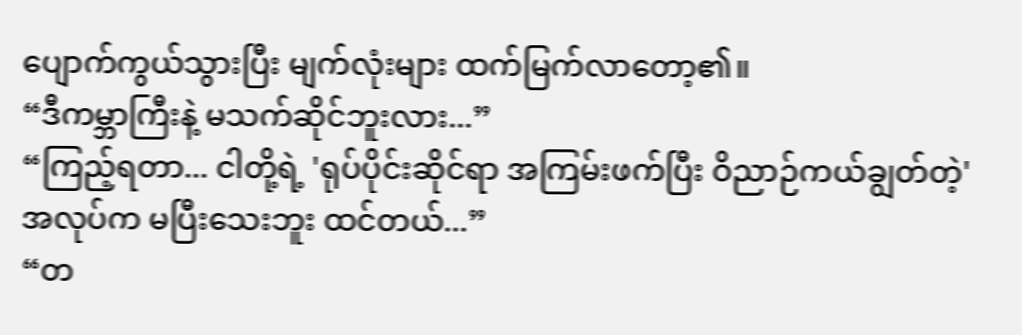ပျောက်ကွယ်သွားပြီး မျက်လုံးများ ထက်မြက်လာတော့၏။
“ဒီကမ္ဘာကြီးနဲ့ မသက်ဆိုင်ဘူးလား...”
“ကြည့်ရတာ... ငါတို့ရဲ့ 'ရုပ်ပိုင်းဆိုင်ရာ အကြမ်းဖက်ပြီး ဝိညာဉ်ကယ်ချွတ်တဲ့' အလုပ်က မပြီးသေးဘူး ထင်တယ်...”
“တ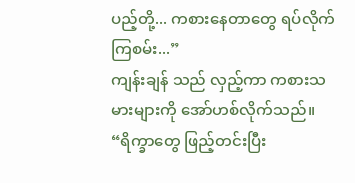ပည့်တို့... ကစားနေတာတွေ ရပ်လိုက်ကြစမ်း...”
ကျန်းချန် သည် လှည့်ကာ ကစားသမားများကို အော်ဟစ်လိုက်သည်။
“ရိက္ခာတွေ ဖြည့်တင်းပြီး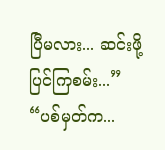ပြီမလား... ဆင်းဖို့ ပြင်ကြစမ်း...”
“ပစ်မှတ်က...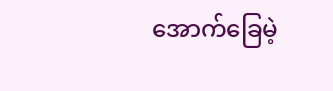အောက်ခြေမဲ့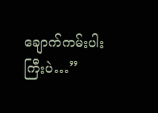ချောက်ကမ်းပါးကြီးပဲ…”